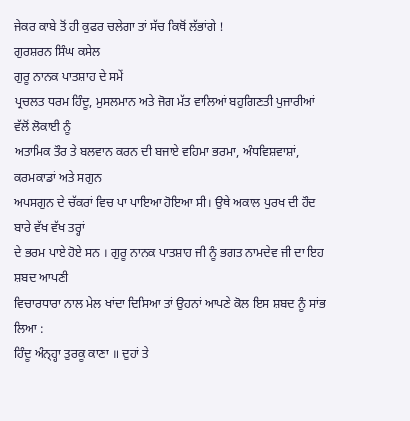ਜੇਕਰ ਕਾਬੇ ਤੋਂ ਹੀ ਕੁਫਰ ਚਲੇਗਾ ਤਾਂ ਸੱਚ ਕਿਥੋਂ ਲੱਭਾਂਗੇ !
ਗੁਰਸ਼ਰਨ ਸਿੰਘ ਕਸੇਲ
ਗੁਰੂ ਨਾਨਕ ਪਾਤਸ਼ਾਹ ਦੇ ਸਮੇਂ
ਪ੍ਰਚਲਤ ਧਰਮ ਹਿੰਦੂ, ਮੁਸਲਮਾਨ ਅਤੇ ਜੋਗ ਮੱਤ ਵਾਲਿਆਂ ਬਹੁਗਿਣਤੀ ਪੁਜਾਰੀਆਂ ਵੱਲੋਂ ਲੋਕਾਈ ਨੂੰ
ਅਤਾਮਿਕ ਤੌਰ ਤੇ ਬਲਵਾਨ ਕਰਨ ਦੀ ਬਜਾਏ ਵਹਿਮਾ ਭਰਮਾ, ਅੰਧਵਿਸ਼ਵਾਸ਼ਾਂ, ਕਰਮਕਾਡਾਂ ਅਤੇ ਸਗੁਨ
ਅਪਸਗੁਨ ਦੇ ਚੱਕਰਾਂ ਵਿਚ ਪਾ ਪਾਇਆ ਹੋਇਆ ਸੀ। ਉਥੇ ਅਕਾਲ ਪੁਰਖ ਦੀ ਹੌਦ ਬਾਰੇ ਵੱਖ ਵੱਖ ਤਰ੍ਹਾਂ
ਦੇ ਭਰਮ ਪਾਏ ਹੋਏ ਸਨ । ਗੁਰੂ ਨਾਨਕ ਪਾਤਸ਼ਾਹ ਜੀ ਨੂੰ ਭਗਤ ਨਾਮਦੇਵ ਜੀ ਦਾ ਇਹ ਸ਼ਬਦ ਆਪਣੀ
ਵਿਚਾਰਧਾਰਾ ਨਾਲ ਮੇਲ ਖਾਂਦਾ ਦਿਸਿਆ ਤਾਂ ਉਹਨਾਂ ਆਪਣੇ ਕੋਲ ਇਸ ਸ਼ਬਦ ਨੂੰ ਸਾਂਭ ਲਿਆ :
ਹਿੰਦੂ ਅੰਨ੍ਹ੍ਹਾ ਤੁਰਕੂ ਕਾਣਾ ॥ ਦੁਹਾਂ ਤੇ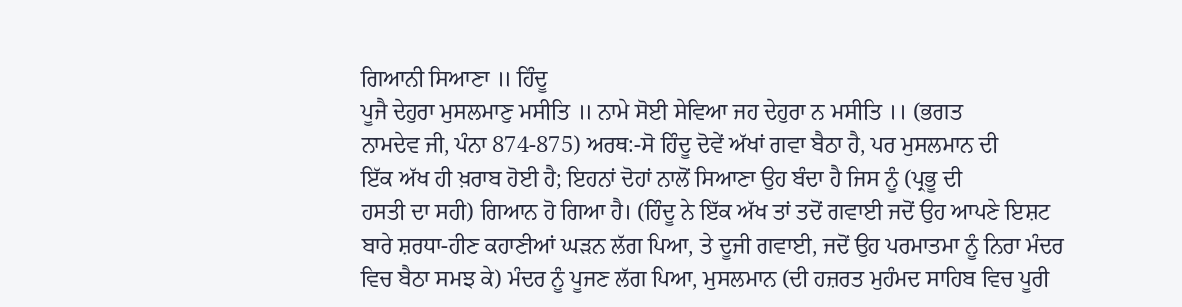ਗਿਆਨੀ ਸਿਆਣਾ ॥ ਹਿੰਦੂ
ਪੂਜੈ ਦੇਹੁਰਾ ਮੁਸਲਮਾਣੁ ਮਸੀਤਿ ॥ ਨਾਮੇ ਸੋਈ ਸੇਵਿਆ ਜਹ ਦੇਹੁਰਾ ਨ ਮਸੀਤਿ ।। (ਭਗਤ
ਨਾਮਦੇਵ ਜੀ, ਪੰਨਾ 874-875) ਅਰਥ:-ਸੋ ਹਿੰਦੂ ਦੋਵੇਂ ਅੱਖਾਂ ਗਵਾ ਬੈਠਾ ਹੈ, ਪਰ ਮੁਸਲਮਾਨ ਦੀ
ਇੱਕ ਅੱਖ ਹੀ ਖ਼ਰਾਬ ਹੋਈ ਹੈ; ਇਹਨਾਂ ਦੋਹਾਂ ਨਾਲੋਂ ਸਿਆਣਾ ਉਹ ਬੰਦਾ ਹੈ ਜਿਸ ਨੂੰ (ਪ੍ਰਭੂ ਦੀ
ਹਸਤੀ ਦਾ ਸਹੀ) ਗਿਆਨ ਹੋ ਗਿਆ ਹੈ। (ਹਿੰਦੂ ਨੇ ਇੱਕ ਅੱਖ ਤਾਂ ਤਦੋਂ ਗਵਾਈ ਜਦੋਂ ਉਹ ਆਪਣੇ ਇਸ਼ਟ
ਬਾਰੇ ਸ਼ਰਧਾ-ਹੀਣ ਕਹਾਣੀਆਂ ਘੜਨ ਲੱਗ ਪਿਆ, ਤੇ ਦੂਜੀ ਗਵਾਈ, ਜਦੋਂ ਉਹ ਪਰਮਾਤਮਾ ਨੂੰ ਨਿਰਾ ਮੰਦਰ
ਵਿਚ ਬੈਠਾ ਸਮਝ ਕੇ) ਮੰਦਰ ਨੂੰ ਪੂਜਣ ਲੱਗ ਪਿਆ, ਮੁਸਲਮਾਨ (ਦੀ ਹਜ਼ਰਤ ਮੁਹੰਮਦ ਸਾਹਿਬ ਵਿਚ ਪੂਰੀ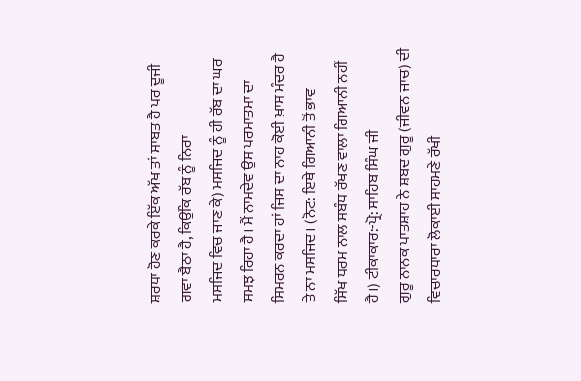ਸ਼ਰਧਾ ਹੋਣ ਕਰਕੇ ਇੱਕ ਅੱਖ ਤਾਂ ਸਾਬਤ ਹੈ ਪਰ ਦੂਜੀ ਗਵਾ ਬੈਠਾ ਹੈ, ਕਿਉਂਕਿ ਰੱਬ ਨੂੰ ਨਿਰਾ
ਮਸਜਿਦ ਵਿਚ ਜਾਣ ਕੇ) ਮਸਜਿਦ ਨੂੰ ਹੀ ਰੱਬ ਦਾ ਘਰ ਸਮਝ ਰਿਹਾ ਹੈ। ਮੈਂ ਨਾਮਦੇਵ ਉਸ ਪਰਮਾਤਮਾ ਦਾ
ਸਿਮਰਨ ਕਰਦਾ ਹਾਂ ਜਿਸ ਦਾ ਨਾਹ ਕੋਈ ਖ਼ਾਸ ਮੰਦਰ ਹੈ ਤੇ ਨਾ ਮਸਜਿਦ। (ਨੋਟ: ਇਥੇ ਗਿਆਨੀ ਤੋਂ ਭਾਵ
ਸਿੱਖ ਧਰਮ ਨਾਲ ਸਬੰਧ ਰੱਖਣ ਵਾਲਾ ਗਿਆਨੀ ਨਹੀਂ ਹੈ।) ਟੀਕਾਕਾਰ:-ਪ੍ਰੋ: ਸਾਹਿਬ ਸਿੰਘ ਜੀ
ਗੁਰੂ ਨਾਨਕ ਪਾਤਸ਼ਾਹ ਨੇ ਸ਼ਬਦ ਗੁਰੂ (ਜੀਵਨ ਜਾਚ) ਦੀ ਵਿਚਾਰਧਾਰਾ ਲੋਕਾਈ ਸਾਹਮਣੇ ਰੱਖੀ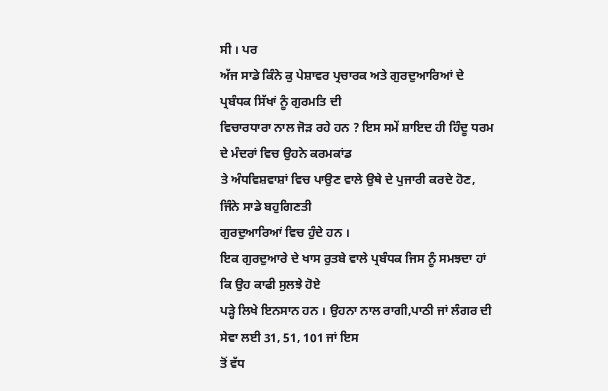ਸੀ । ਪਰ
ਅੱਜ ਸਾਡੇ ਕਿੰਨੇ ਕੁ ਪੇਸ਼ਾਵਰ ਪ੍ਰਚਾਰਕ ਅਤੇ ਗੁਰਦੁਆਰਿਆਂ ਦੇ ਪ੍ਰਬੰਧਕ ਸਿੱਖਾਂ ਨੂੰ ਗੁਰਮਤਿ ਦੀ
ਵਿਚਾਰਧਾਰਾ ਨਾਲ ਜੋੜ ਰਹੇ ਹਨ ? ਇਸ ਸਮੇਂ ਸ਼ਾਇਦ ਹੀ ਹਿੰਦੂ ਧਰਮ ਦੇ ਮੰਦਰਾਂ ਵਿਚ ਉਹਨੇ ਕਰਮਕਾਂਡ
ਤੇ ਅੰਧਵਿਸ਼ਵਾਸ਼ਾਂ ਵਿਚ ਪਾਉਣ ਵਾਲੇ ਉਥੇ ਦੇ ਪੁਜਾਰੀ ਕਰਦੇ ਹੋਣ, ਜਿੰਨੇ ਸਾਡੇ ਬਹੁਗਿਣਤੀ
ਗੁਰਦੁਆਰਿਆਂ ਵਿਚ ਹੁੰਦੇ ਹਨ ।
ਇਕ ਗੁਰਦੁਆਰੇ ਦੇ ਖਾਸ ਰੁਤਬੇ ਵਾਲੇ ਪ੍ਰਬੰਧਕ ਜਿਸ ਨੂੰ ਸਮਝਦਾ ਹਾਂ ਕਿ ਉਹ ਕਾਫੀ ਸੁਲਝੇ ਹੋਏ
ਪੜ੍ਹੇ ਲਿਖੇ ਇਨਸਾਨ ਹਨ । ਉਹਨਾ ਨਾਲ ਰਾਗੀ,ਪਾਠੀ ਜਾਂ ਲੰਗਰ ਦੀ ਸੇਵਾ ਲਈ 31, 51, 101 ਜਾਂ ਇਸ
ਤੋਂ ਵੱਧ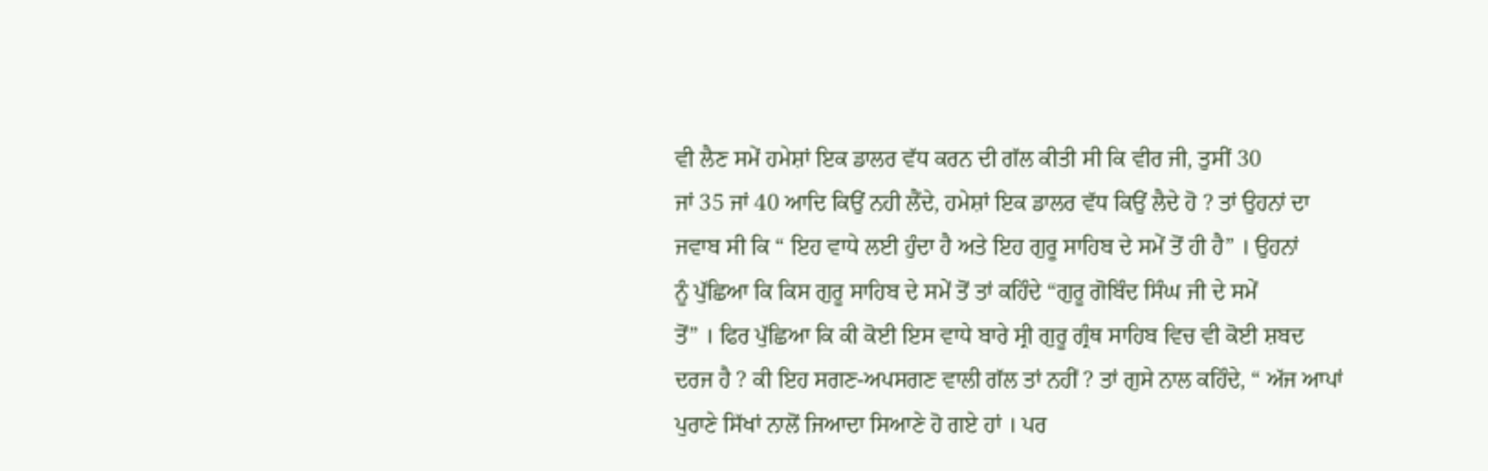ਵੀ ਲੈਣ ਸਮੇਂ ਹਮੇਸ਼ਾਂ ਇਕ ਡਾਲਰ ਵੱਧ ਕਰਨ ਦੀ ਗੱਲ ਕੀਤੀ ਸੀ ਕਿ ਵੀਰ ਜੀ, ਤੁਸੀਂ 30
ਜਾਂ 35 ਜਾਂ 40 ਆਦਿ ਕਿਉਂ ਨਹੀ ਲੈਂਦੇ, ਹਮੇਸ਼ਾਂ ਇਕ ਡਾਲਰ ਵੱਧ ਕਿਉਂ ਲੈਦੇ ਹੋ ? ਤਾਂ ਉਹਨਾਂ ਦਾ
ਜਵਾਬ ਸੀ ਕਿ “ ਇਹ ਵਾਧੇ ਲਈ ਹੁੰਦਾ ਹੈ ਅਤੇ ਇਹ ਗੁਰੂ ਸਾਹਿਬ ਦੇ ਸਮੇਂ ਤੋਂ ਹੀ ਹੈ” । ਉਹਨਾਂ
ਨੂੰ ਪੁੱਛਿਆ ਕਿ ਕਿਸ ਗੁਰੂ ਸਾਹਿਬ ਦੇ ਸਮੇਂ ਤੋਂ ਤਾਂ ਕਹਿੰਦੇ “ਗੁਰੂ ਗੋਬਿੰਦ ਸਿੰਘ ਜੀ ਦੇ ਸਮੇਂ
ਤੋਂ” । ਫਿਰ ਪੁੱਛਿਆ ਕਿ ਕੀ ਕੋਈ ਇਸ ਵਾਧੇ ਬਾਰੇ ਸ੍ਰੀ ਗੁਰੂ ਗ੍ਰੰਥ ਸਾਹਿਬ ਵਿਚ ਵੀ ਕੋਈ ਸ਼ਬਦ
ਦਰਜ ਹੈ ? ਕੀ ਇਹ ਸਗਣ-ਅਪਸਗਣ ਵਾਲੀ ਗੱਲ ਤਾਂ ਨਹੀਂ ? ਤਾਂ ਗੁਸੇ ਨਾਲ ਕਹਿੰਦੇ, “ ਅੱਜ ਆਪਾਂ
ਪੁਰਾਣੇ ਸਿੱਖਾਂ ਨਾਲੋਂ ਜਿਆਦਾ ਸਿਆਣੇ ਹੋ ਗਏ ਹਾਂ । ਪਰ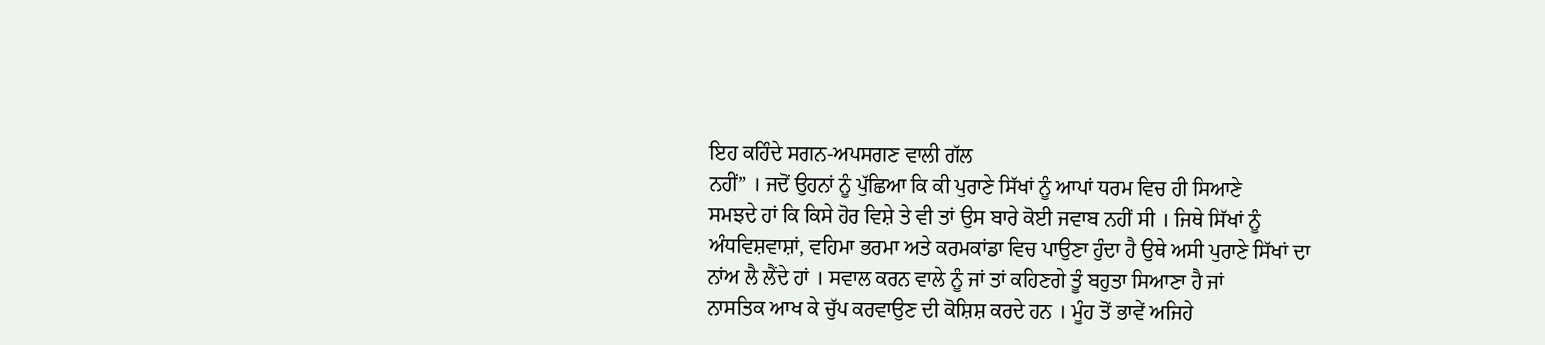ਇਹ ਕਹਿੰਦੇ ਸਗਨ-ਅਪਸਗਣ ਵਾਲੀ ਗੱਲ
ਨਹੀਂ” । ਜਦੋਂ ਉਹਨਾਂ ਨੂੰ ਪੁੱਛਿਆ ਕਿ ਕੀ ਪੁਰਾਣੇ ਸਿੱਖਾਂ ਨੂੰ ਆਪਾਂ ਧਰਮ ਵਿਚ ਹੀ ਸਿਆਣੇ
ਸਮਝਦੇ ਹਾਂ ਕਿ ਕਿਸੇ ਹੋਰ ਵਿਸ਼ੇ ਤੇ ਵੀ ਤਾਂ ਉਸ ਬਾਰੇ ਕੋਈ ਜਵਾਬ ਨਹੀਂ ਸੀ । ਜਿਥੇ ਸਿੱਖਾਂ ਨੂੰ
ਅੰਧਵਿਸ਼ਵਾਸ਼ਾਂ, ਵਹਿਮਾ ਭਰਮਾ ਅਤੇ ਕਰਮਕਾਂਡਾ ਵਿਚ ਪਾਉਣਾ ਹੁੰਦਾ ਹੈ ਉਥੇ ਅਸੀ ਪੁਰਾਣੇ ਸਿੱਖਾਂ ਦਾ
ਨਾਂਅ ਲੈ ਲੈਂਦੇ ਹਾਂ । ਸਵਾਲ ਕਰਨ ਵਾਲੇ ਨੂੰ ਜਾਂ ਤਾਂ ਕਹਿਣਗੇ ਤੂੰ ਬਹੁਤਾ ਸਿਆਣਾ ਹੈ ਜਾਂ
ਨਾਸਤਿਕ ਆਖ ਕੇ ਚੁੱਪ ਕਰਵਾਉਣ ਦੀ ਕੋਸ਼ਿਸ਼ ਕਰਦੇ ਹਨ । ਮੂੰਹ ਤੋਂ ਭਾਵੇਂ ਅਜਿਹੇ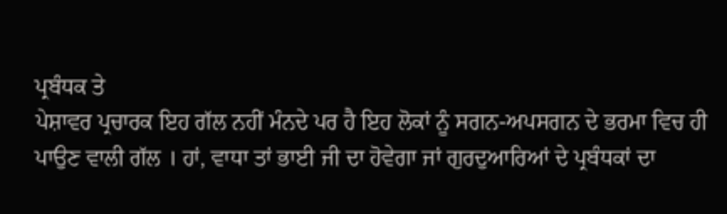ਪ੍ਰਬੰਧਕ ਤੇ
ਪੇਸ਼ਾਵਰ ਪ੍ਰਚਾਰਕ ਇਹ ਗੱਲ ਨਹੀਂ ਮੰਨਦੇ ਪਰ ਹੈ ਇਹ ਲੋਕਾਂ ਨੂੰ ਸਗਨ-ਅਪਸਗਨ ਦੇ ਭਰਮਾ ਵਿਚ ਹੀ
ਪਾਉਣ ਵਾਲੀ ਗੱਲ । ਹਾਂ, ਵਾਧਾ ਤਾਂ ਭਾਈ ਜੀ ਦਾ ਹੋਵੇਗਾ ਜਾਂ ਗੁਰਦੁਆਰਿਆਂ ਦੇ ਪ੍ਰਬੰਧਕਾਂ ਦਾ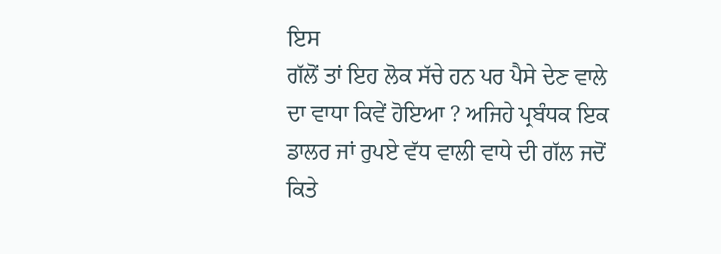ਇਸ
ਗੱਲੋਂ ਤਾਂ ਇਹ ਲੋਕ ਸੱਚੇ ਹਨ ਪਰ ਪੈਸੇ ਦੇਣ ਵਾਲੇ ਦਾ ਵਾਧਾ ਕਿਵੇਂ ਹੋਇਆ ? ਅਜਿਹੇ ਪ੍ਰਬੰਧਕ ਇਕ
ਡਾਲਰ ਜਾਂ ਰੁਪਏ ਵੱਧ ਵਾਲੀ ਵਾਧੇ ਦੀ ਗੱਲ ਜਦੋਂ ਕਿਤੇ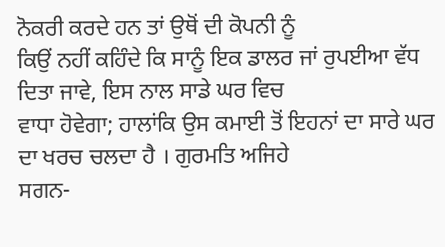ਨੋਕਰੀ ਕਰਦੇ ਹਨ ਤਾਂ ਉਥੋਂ ਦੀ ਕੋਪਨੀ ਨੂੰ
ਕਿਉਂ ਨਹੀਂ ਕਹਿੰਦੇ ਕਿ ਸਾਨੂੰ ਇਕ ਡਾਲਰ ਜਾਂ ਰੁਪਈਆ ਵੱਧ ਦਿਤਾ ਜਾਵੇ, ਇਸ ਨਾਲ ਸਾਡੇ ਘਰ ਵਿਚ
ਵਾਧਾ ਹੋਵੇਗਾ; ਹਾਲਾਂਕਿ ਉਸ ਕਮਾਈ ਤੋਂ ਇਹਨਾਂ ਦਾ ਸਾਰੇ ਘਰ ਦਾ ਖਰਚ ਚਲਦਾ ਹੈ । ਗੁਰਮਤਿ ਅਜਿਹੇ
ਸਗਨ-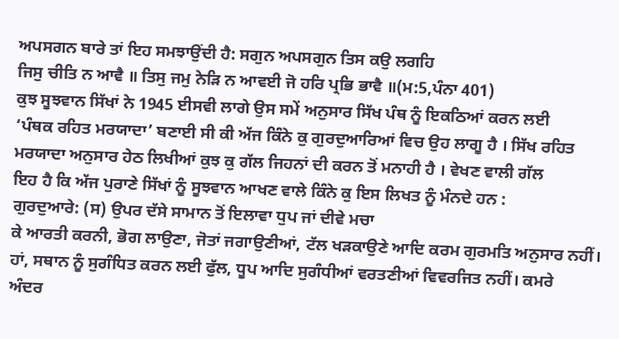ਅਪਸਗਨ ਬਾਰੇ ਤਾਂ ਇਹ ਸਮਝਾਉਂਦੀ ਹੈ: ਸਗੁਨ ਅਪਸਗੁਨ ਤਿਸ ਕਉ ਲਗਹਿ
ਜਿਸੁ ਚੀਤਿ ਨ ਆਵੈ ॥ ਤਿਸੁ ਜਮੁ ਨੇੜਿ ਨ ਆਵਈ ਜੋ ਹਰਿ ਪ੍ਰਭਿ ਭਾਵੈ ॥(ਮ:5,ਪੰਨਾ 401)
ਕੁਝ ਸੂਝਵਾਨ ਸਿੱਖਾਂ ਨੇ 1945 ਈਸਵੀ ਲਾਗੇ ਉਸ ਸਮੇਂ ਅਨੁਸਾਰ ਸਿੱਖ ਪੰਥ ਨੂੰ ਇਕਠਿਆਂ ਕਰਨ ਲਈ
‘ਪੰਥਕ ਰਹਿਤ ਮਰਯਾਦਾ’ ਬਣਾਈ ਸੀ ਕੀ ਅੱਜ ਕਿੰਨੇ ਕੁ ਗੁਰਦੁਆਰਿਆਂ ਵਿਚ ਉਹ ਲਾਗੂ ਹੈ । ਸਿੱਖ ਰਹਿਤ
ਮਰਯਾਦਾ ਅਨੁਸਾਰ ਹੇਠ ਲਿਖੀਆਂ ਕੁਝ ਕੁ ਗੱਲ ਜਿਹਨਾਂ ਦੀ ਕਰਨ ਤੋਂ ਮਨਾਹੀ ਹੈ । ਵੇਖਣ ਵਾਲੀ ਗੱਲ
ਇਹ ਹੈ ਕਿ ਅੱਜ ਪੁਰਾਣੇ ਸਿੱਖਾਂ ਨੂੰ ਸੂਝਵਾਨ ਆਖਣ ਵਾਲੇ ਕਿੰਨੇ ਕੁ ਇਸ ਲਿਖਤ ਨੂੰ ਮੰਨਦੇ ਹਨ :
ਗੁਰਦੁਆਰੇ: (ਸ) ਉਪਰ ਦੱਸੇ ਸਾਮਾਨ ਤੋਂ ਇਲਾਵਾ ਧੁਪ ਜਾਂ ਦੀਵੇ ਮਚਾ
ਕੇ ਆਰਤੀ ਕਰਨੀ, ਭੋਗ ਲਾਉਣਾ, ਜੋਤਾਂ ਜਗਾਉਣੀਆਂ, ਟੱਲ ਖੜਕਾਉਣੇ ਆਦਿ ਕਰਮ ਗੁਰਮਤਿ ਅਨੁਸਾਰ ਨਹੀਂ।
ਹਾਂ, ਸਥਾਨ ਨੂੰ ਸੁਗੰਧਿਤ ਕਰਨ ਲਈ ਫੁੱਲ, ਧੂਪ ਆਦਿ ਸੁਗੰਧੀਆਂ ਵਰਤਣੀਆਂ ਵਿਵਰਜਿਤ ਨਹੀਂ। ਕਮਰੇ
ਅੰਦਰ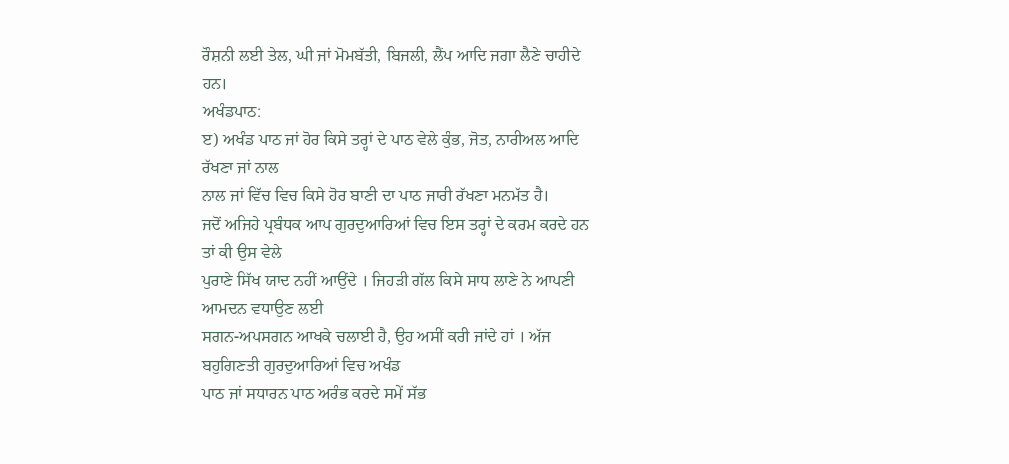ਰੌਸ਼ਨੀ ਲਈ ਤੇਲ, ਘੀ ਜਾਂ ਮੋਮਬੱਤੀ, ਬਿਜਲੀ, ਲੈਂਪ ਆਦਿ ਜਗਾ ਲੈਣੇ ਚਾਹੀਦੇ ਹਨ।
ਅਖੰਡਪਾਠ:
ੲ) ਅਖੰਡ ਪਾਠ ਜਾਂ ਹੋਰ ਕਿਸੇ ਤਰ੍ਹਾਂ ਦੇ ਪਾਠ ਵੇਲੇ ਕੁੰਭ, ਜੋਤ, ਨਾਰੀਅਲ ਆਦਿ ਰੱਖਣਾ ਜਾਂ ਨਾਲ
ਨਾਲ ਜਾਂ ਵਿੱਚ ਵਿਚ ਕਿਸੇ ਹੋਰ ਬਾਣੀ ਦਾ ਪਾਠ ਜਾਰੀ ਰੱਖਣਾ ਮਨਮੱਤ ਹੈ।
ਜਦੋਂ ਅਜਿਹੇ ਪ੍ਰਬੰਧਕ ਆਪ ਗੁਰਦੁਆਰਿਆਂ ਵਿਚ ਇਸ ਤਰ੍ਹਾਂ ਦੇ ਕਰਮ ਕਰਦੇ ਹਨ ਤਾਂ ਕੀ ਉਸ ਵੇਲੇ
ਪੁਰਾਣੇ ਸਿੱਖ ਯਾਦ ਨਹੀਂ ਆਉਂਦੇ । ਜਿਹੜੀ ਗੱਲ ਕਿਸੇ ਸਾਧ ਲਾਣੇ ਨੇ ਆਪਣੀ ਆਮਦਨ ਵਧਾਉਣ ਲਈ
ਸਗਨ-ਅਪਸਗਨ ਆਖਕੇ ਚਲਾਈ ਹੈ, ਉਹ ਅਸੀਂ ਕਰੀ ਜਾਂਦੇ ਹਾਂ । ਅੱਜ ਬਹੁਗਿਣਤੀ ਗੁਰਦੁਆਰਿਆਂ ਵਿਚ ਅਖੰਡ
ਪਾਠ ਜਾਂ ਸਧਾਰਨ ਪਾਠ ਅਰੰਭ ਕਰਦੇ ਸਮੇਂ ਸੱਭ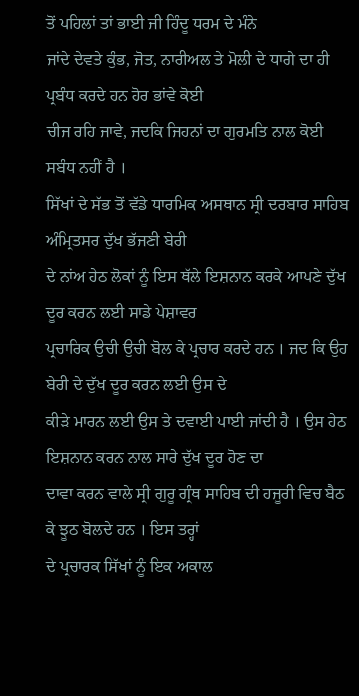ਤੋਂ ਪਹਿਲਾਂ ਤਾਂ ਭਾਈ ਜੀ ਹਿੰਦੂ ਧਰਮ ਦੇ ਮੰਨੇ
ਜਾਂਦੇ ਦੇਵਤੇ ਕੁੰਭ, ਜੋਤ, ਨਾਰੀਅਲ ਤੇ ਮੋਲੀ ਦੇ ਧਾਗੇ ਦਾ ਹੀ ਪ੍ਰਬੰਧ ਕਰਦੇ ਹਨ ਹੋਰ ਭਾਂਵੇ ਕੋਈ
ਚੀਜ ਰਹਿ ਜਾਵੇ, ਜਦਕਿ ਜਿਹਨਾਂ ਦਾ ਗੁਰਮਤਿ ਨਾਲ ਕੋਈ ਸਬੰਧ ਨਹੀਂ ਹੈ ।
ਸਿੱਖਾਂ ਦੇ ਸੱਭ ਤੋਂ ਵੱਡੇ ਧਾਰਮਿਕ ਅਸਥਾਨ ਸ੍ਰੀ ਦਰਬਾਰ ਸਾਹਿਬ ਅੰਮ੍ਰਿਤਸਰ ਦੁੱਖ ਭੱਜਣੀ ਬੇਰੀ
ਦੇ ਨਾਂਅ ਹੇਠ ਲੋਕਾਂ ਨੂੰ ਇਸ ਥੱਲੇ ਇਸ਼ਨਾਨ ਕਰਕੇ ਆਪਣੇ ਦੁੱਖ ਦੂਰ ਕਰਨ ਲਈ ਸਾਡੇ ਪੇਸ਼ਾਵਰ
ਪ੍ਰਚਾਰਿਕ ਉਚੀ ਉਚੀ ਬੋਲ ਕੇ ਪ੍ਰਚਾਰ ਕਰਦੇ ਹਨ । ਜਦ ਕਿ ਉਹ ਬੇਰੀ ਦੇ ਦੁੱਖ ਦੂਰ ਕਰਨ ਲਈ ਉਸ ਦੇ
ਕੀੜੇ ਮਾਰਨ ਲਈ ਉਸ ਤੇ ਦਵਾਈ ਪਾਈ ਜਾਂਦੀ ਹੈ । ਉਸ ਹੇਠ ਇਸ਼ਨਾਨ ਕਰਨ ਨਾਲ ਸਾਰੇ ਦੁੱਖ ਦੂਰ ਹੋਣ ਦਾ
ਦਾਵਾ ਕਰਨ ਵਾਲੇ ਸ੍ਰੀ ਗੁਰੂ ਗ੍ਰੰਥ ਸਾਹਿਬ ਦੀ ਹਜੂਰੀ ਵਿਚ ਬੈਠ ਕੇ ਝੂਠ ਬੋਲਦੇ ਹਨ । ਇਸ ਤਰ੍ਹਾਂ
ਦੇ ਪ੍ਰਚਾਰਕ ਸਿੱਖਾਂ ਨੂੰ ਇਕ ਅਕਾਲ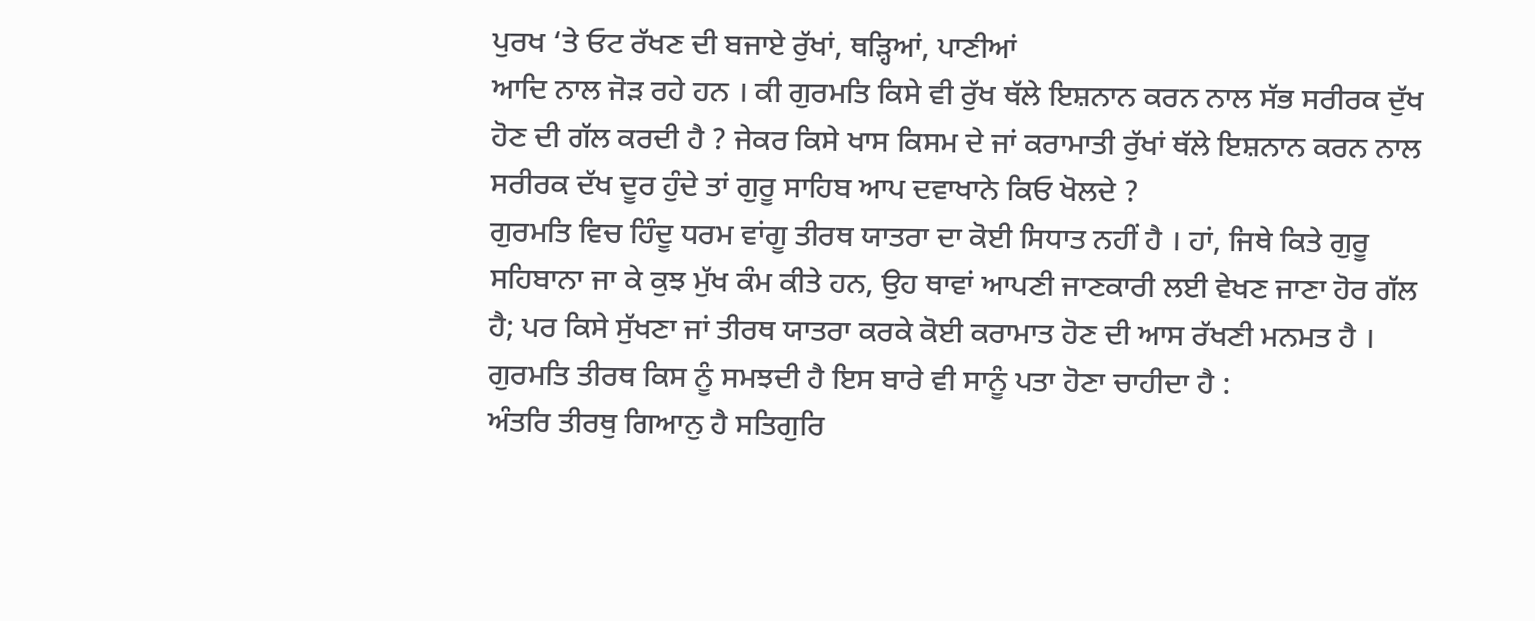ਪੁਰਖ ‘ਤੇ ਓਟ ਰੱਖਣ ਦੀ ਬਜਾਏ ਰੁੱਖਾਂ, ਥੜ੍ਹਿਆਂ, ਪਾਣੀਆਂ
ਆਦਿ ਨਾਲ ਜੋੜ ਰਹੇ ਹਨ । ਕੀ ਗੁਰਮਤਿ ਕਿਸੇ ਵੀ ਰੁੱਖ ਥੱਲੇ ਇਸ਼ਨਾਨ ਕਰਨ ਨਾਲ ਸੱਭ ਸਰੀਰਕ ਦੁੱਖ
ਹੋਣ ਦੀ ਗੱਲ ਕਰਦੀ ਹੈ ? ਜੇਕਰ ਕਿਸੇ ਖਾਸ ਕਿਸਮ ਦੇ ਜਾਂ ਕਰਾਮਾਤੀ ਰੁੱਖਾਂ ਥੱਲੇ ਇਸ਼ਨਾਨ ਕਰਨ ਨਾਲ
ਸਰੀਰਕ ਦੱਖ ਦੂਰ ਹੁੰਦੇ ਤਾਂ ਗੁਰੂ ਸਾਹਿਬ ਆਪ ਦਵਾਖਾਨੇ ਕਿਓ ਖੋਲਦੇ ?
ਗੁਰਮਤਿ ਵਿਚ ਹਿੰਦੂ ਧਰਮ ਵਾਂਗੂ ਤੀਰਥ ਯਾਤਰਾ ਦਾ ਕੋਈ ਸਿਧਾਤ ਨਹੀਂ ਹੈ । ਹਾਂ, ਜਿਥੇ ਕਿਤੇ ਗੁਰੂ
ਸਹਿਬਾਨਾ ਜਾ ਕੇ ਕੁਝ ਮੁੱਖ ਕੰਮ ਕੀਤੇ ਹਨ, ਉਹ ਥਾਵਾਂ ਆਪਣੀ ਜਾਣਕਾਰੀ ਲਈ ਵੇਖਣ ਜਾਣਾ ਹੋਰ ਗੱਲ
ਹੈ; ਪਰ ਕਿਸੇ ਸੁੱਖਣਾ ਜਾਂ ਤੀਰਥ ਯਾਤਰਾ ਕਰਕੇ ਕੋਈ ਕਰਾਮਾਤ ਹੋਣ ਦੀ ਆਸ ਰੱਖਣੀ ਮਨਮਤ ਹੈ ।
ਗੁਰਮਤਿ ਤੀਰਥ ਕਿਸ ਨੂੰ ਸਮਝਦੀ ਹੈ ਇਸ ਬਾਰੇ ਵੀ ਸਾਨੂੰ ਪਤਾ ਹੋਣਾ ਚਾਹੀਦਾ ਹੈ :
ਅੰਤਰਿ ਤੀਰਥੁ ਗਿਆਨੁ ਹੈ ਸਤਿਗੁਰਿ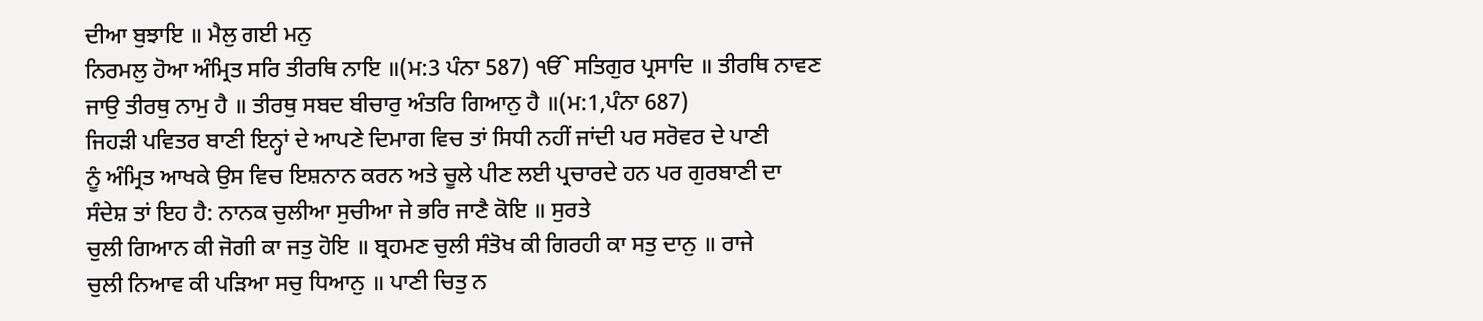ਦੀਆ ਬੁਝਾਇ ॥ ਮੈਲੁ ਗਈ ਮਨੁ
ਨਿਰਮਲੁ ਹੋਆ ਅੰਮ੍ਰਿਤ ਸਰਿ ਤੀਰਥਿ ਨਾਇ ॥(ਮ:3 ਪੰਨਾ 587) ੴ ਸਤਿਗੁਰ ਪ੍ਰਸਾਦਿ ॥ ਤੀਰਥਿ ਨਾਵਣ
ਜਾਉ ਤੀਰਥੁ ਨਾਮੁ ਹੈ ॥ ਤੀਰਥੁ ਸਬਦ ਬੀਚਾਰੁ ਅੰਤਰਿ ਗਿਆਨੁ ਹੈ ॥(ਮ:1,ਪੰਨਾ 687)
ਜਿਹੜੀ ਪਵਿਤਰ ਬਾਣੀ ਇਨ੍ਹਾਂ ਦੇ ਆਪਣੇ ਦਿਮਾਗ ਵਿਚ ਤਾਂ ਸਿਧੀ ਨਹੀਂ ਜਾਂਦੀ ਪਰ ਸਰੋਵਰ ਦੇ ਪਾਣੀ
ਨੂੰ ਅੰਮ੍ਰਿਤ ਆਖਕੇ ਉਸ ਵਿਚ ਇਸ਼ਨਾਨ ਕਰਨ ਅਤੇ ਚੂਲੇ ਪੀਣ ਲਈ ਪ੍ਰਚਾਰਦੇ ਹਨ ਪਰ ਗੁਰਬਾਣੀ ਦਾ
ਸੰਦੇਸ਼ ਤਾਂ ਇਹ ਹੈ: ਨਾਨਕ ਚੁਲੀਆ ਸੁਚੀਆ ਜੇ ਭਰਿ ਜਾਣੈ ਕੋਇ ॥ ਸੁਰਤੇ
ਚੁਲੀ ਗਿਆਨ ਕੀ ਜੋਗੀ ਕਾ ਜਤੁ ਹੋਇ ॥ ਬ੍ਰਹਮਣ ਚੁਲੀ ਸੰਤੋਖ ਕੀ ਗਿਰਹੀ ਕਾ ਸਤੁ ਦਾਨੁ ॥ ਰਾਜੇ
ਚੁਲੀ ਨਿਆਵ ਕੀ ਪੜਿਆ ਸਚੁ ਧਿਆਨੁ ॥ ਪਾਣੀ ਚਿਤੁ ਨ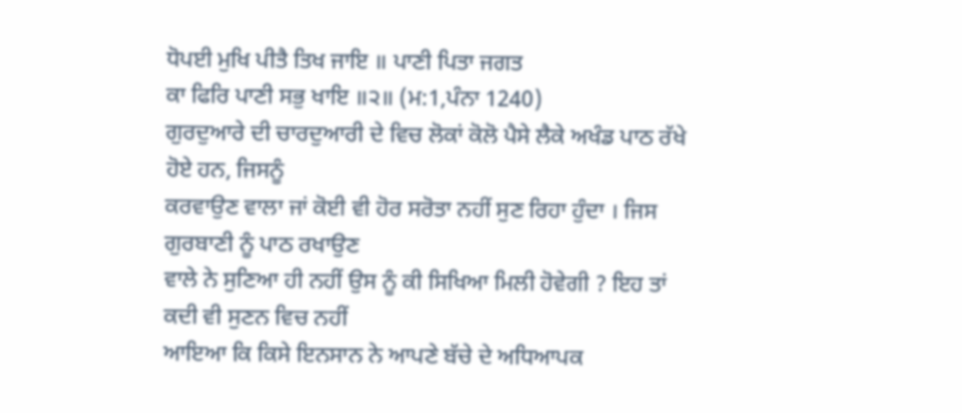ਧੋਪਈ ਮੁਖਿ ਪੀਤੈ ਤਿਖ ਜਾਇ ॥ ਪਾਣੀ ਪਿਤਾ ਜਗਤ
ਕਾ ਫਿਰਿ ਪਾਣੀ ਸਭੁ ਖਾਇ ॥੨॥ (ਮ:1,ਪੰਨਾ 1240)
ਗੁਰਦੁਆਰੇ ਦੀ ਚਾਰਦੁਆਰੀ ਦੇ ਵਿਚ ਲੋਕਾਂ ਕੋਲੋ ਪੈਸੇ ਲੈਕੇ ਅਖੰਡ ਪਾਠ ਰੱਖੇ ਹੋਏ ਹਨ, ਜਿਸਨੂੰ
ਕਰਵਾਉਣ ਵਾਲਾ ਜਾਂ ਕੋਈ ਵੀ ਹੋਰ ਸਰੋਤਾ ਨਹੀਂ ਸੁਣ ਰਿਹਾ ਹੁੰਦਾ । ਜਿਸ ਗੁਰਬਾਣੀ ਨੂੰ ਪਾਠ ਰਖਾਉਣ
ਵਾਲੇ ਨੇ ਸੁਣਿਆ ਹੀ ਨਹੀਂ ਉਸ ਨੂੰ ਕੀ ਸਿਖਿਆ ਮਿਲੀ ਹੋਵੇਗੀ ? ਇਹ ਤਾਂ ਕਦੀ ਵੀ ਸੁਣਨ ਵਿਚ ਨਹੀਂ
ਆਇਆ ਕਿ ਕਿਸੇ ਇਨਸਾਨ ਨੇ ਆਪਣੇ ਬੱਚੇ ਦੇ ਅਧਿਆਪਕ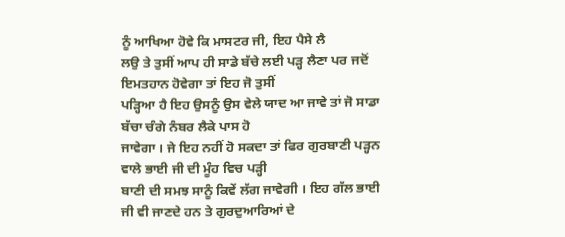ਨੂੰ ਆਖਿਆ ਹੋਵੇ ਕਿ ਮਾਸਟਰ ਜੀ, ਇਹ ਪੈਸੇ ਲੈ
ਲਉ ਤੇ ਤੁਸੀਂ ਆਪ ਹੀ ਸਾਡੇ ਬੱਚੇ ਲਈ ਪੜ੍ਹ ਲੈਣਾ ਪਰ ਜਦੋਂ ਇਮਤਹਾਨ ਹੋਵੇਗਾ ਤਾਂ ਇਹ ਜੋ ਤੁਸੀਂ
ਪੜ੍ਹਿਆ ਹੈ ਇਹ ਉਸਨੂੰ ਉਸ ਵੇਲੇ ਯਾਦ ਆ ਜਾਵੇ ਤਾਂ ਜੋ ਸਾਡਾ ਬੱਚਾ ਚੰਗੇ ਨੰਬਰ ਲੈਕੇ ਪਾਸ ਹੋ
ਜਾਵੇਗਾ । ਜੇ ਇਹ ਨਹੀਂ ਹੋ ਸਕਦਾ ਤਾਂ ਫਿਰ ਗੁਰਬਾਣੀ ਪੜ੍ਹਨ ਵਾਲੇ ਭਾਈ ਜੀ ਦੀ ਮੂੰਹ ਵਿਚ ਪੜ੍ਹੀ
ਬਾਣੀ ਦੀ ਸਮਝ ਸਾਨੂੰ ਕਿਵੇਂ ਲੱਗ ਜਾਵੇਗੀ । ਇਹ ਗੱਲ ਭਾਈ ਜੀ ਵੀ ਜਾਣਦੇ ਹਨ ਤੇ ਗੁਰਦੁਆਰਿਆਂ ਦੇ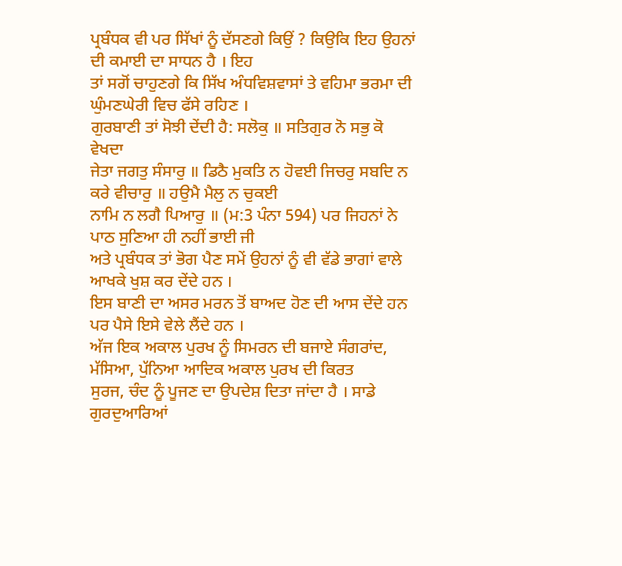ਪ੍ਰਬੰਧਕ ਵੀ ਪਰ ਸਿੱਖਾਂ ਨੂੰ ਦੱਸਣਗੇ ਕਿਉਂ ? ਕਿਉਕਿ ਇਹ ਉਹਨਾਂ ਦੀ ਕਮਾਈ ਦਾ ਸਾਧਨ ਹੈ । ਇਹ
ਤਾਂ ਸਗੋਂ ਚਾਹੁਣਗੇ ਕਿ ਸਿੱਖ ਅੰਧਵਿਸ਼ਵਾਸਾਂ ਤੇ ਵਹਿਮਾ ਭਰਮਾ ਦੀ ਘੁੰਮਣਘੇਰੀ ਵਿਚ ਫੱਸੇ ਰਹਿਣ ।
ਗੁਰਬਾਣੀ ਤਾਂ ਸੋਝੀ ਦੇਂਦੀ ਹੈ: ਸਲੋਕੁ ॥ ਸਤਿਗੁਰ ਨੋ ਸਭੁ ਕੋ ਵੇਖਦਾ
ਜੇਤਾ ਜਗਤੁ ਸੰਸਾਰੁ ॥ ਡਿਠੈ ਮੁਕਤਿ ਨ ਹੋਵਈ ਜਿਚਰੁ ਸਬਦਿ ਨ ਕਰੇ ਵੀਚਾਰੁ ॥ ਹਉਮੈ ਮੈਲੁ ਨ ਚੁਕਈ
ਨਾਮਿ ਨ ਲਗੈ ਪਿਆਰੁ ॥ (ਮ:3 ਪੰਨਾ 594) ਪਰ ਜਿਹਨਾਂ ਨੇ ਪਾਠ ਸੁਣਿਆ ਹੀ ਨਹੀਂ ਭਾਈ ਜੀ
ਅਤੇ ਪ੍ਰਬੰਧਕ ਤਾਂ ਭੋਗ ਪੈਣ ਸਮੇਂ ਉਹਨਾਂ ਨੂੰ ਵੀ ਵੱਡੇ ਭਾਗਾਂ ਵਾਲੇ ਆਖਕੇ ਖੁਸ਼ ਕਰ ਦੇਂਦੇ ਹਨ ।
ਇਸ ਬਾਣੀ ਦਾ ਅਸਰ ਮਰਨ ਤੋਂ ਬਾਅਦ ਹੋਣ ਦੀ ਆਸ ਦੇਂਦੇ ਹਨ ਪਰ ਪੈਸੇ ਇਸੇ ਵੇਲੇ ਲੈਂਦੇ ਹਨ ।
ਅੱਜ ਇਕ ਅਕਾਲ ਪੁਰਖ ਨੂੰ ਸਿਮਰਨ ਦੀ ਬਜਾਏ ਸੰਗਰਾਂਦ, ਮੱਸਿਆ, ਪੁੱਨਿਆ ਆਦਿਕ ਅਕਾਲ ਪੁਰਖ ਦੀ ਕਿਰਤ
ਸੁਰਜ, ਚੰਦ ਨੂੰ ਪੂਜਣ ਦਾ ਉਪਦੇਸ਼ ਦਿਤਾ ਜਾਂਦਾ ਹੈ । ਸਾਡੇ ਗੁਰਦੁਆਰਿਆਂ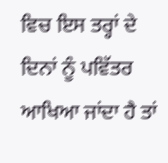ਵਿਚ ਇਸ ਤਰ੍ਹਾਂ ਦੇ
ਦਿਨਾਂ ਨੂੰ ਪਵਿੱਤਰ ਆਖਿਆ ਜਾਂਦਾ ਹੈ ਤਾਂ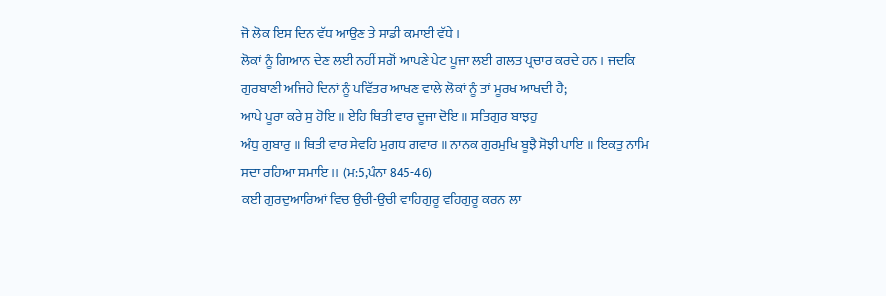ਜੋ ਲੋਕ ਇਸ ਦਿਨ ਵੱਧ ਆਉਣ ਤੇ ਸਾਡੀ ਕਮਾਈ ਵੱਧੇ ।
ਲੋਕਾਂ ਨੂੰ ਗਿਆਨ ਦੇਣ ਲਈ ਨਹੀਂ ਸਗੋਂ ਆਪਣੇ ਪੇਟ ਪੂਜਾ ਲਈ ਗਲਤ ਪ੍ਰਚਾਰ ਕਰਦੇ ਹਨ । ਜਦਕਿ
ਗੁਰਬਾਣੀ ਅਜਿਹੇ ਦਿਨਾਂ ਨੂੰ ਪਵਿੱਤਰ ਆਖਣ ਵਾਲੇ ਲੋਕਾਂ ਨੂੰ ਤਾਂ ਮੂਰਖ ਆਖਦੀ ਹੈ;
ਆਪੇ ਪੂਰਾ ਕਰੇ ਸੁ ਹੋਇ ॥ ਏਹਿ ਥਿਤੀ ਵਾਰ ਦੂਜਾ ਦੋਇ ॥ ਸਤਿਗੁਰ ਬਾਝਹੁ
ਅੰਧੁ ਗੁਬਾਰੁ ॥ ਥਿਤੀ ਵਾਰ ਸੇਵਹਿ ਮੁਗਧ ਗਵਾਰ ॥ ਨਾਨਕ ਗੁਰਮੁਖਿ ਬੂਝੈ ਸੋਝੀ ਪਾਇ ॥ ਇਕਤੁ ਨਾਮਿ
ਸਦਾ ਰਹਿਆ ਸਮਾਇ ।। (ਮ:5,ਪੰਨਾ 845-46)
ਕਈ ਗੁਰਦੁਆਰਿਆਂ ਵਿਚ ਉਚੀ-ਉਚੀ ਵਾਹਿਗੁਰੂ ਵਹਿਗੁਰੂ ਕਰਨ ਲਾ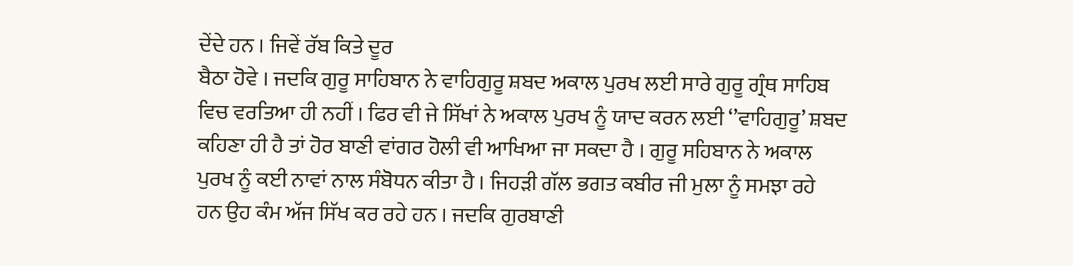ਦੇਂਦੇ ਹਨ । ਜਿਵੇਂ ਰੱਬ ਕਿਤੇ ਦੂਰ
ਬੈਠਾ ਹੋਵੇ । ਜਦਕਿ ਗੁਰੂ ਸਾਹਿਬਾਨ ਨੇ ਵਾਹਿਗੁਰੂ ਸ਼ਬਦ ਅਕਾਲ ਪੁਰਖ ਲਈ ਸਾਰੇ ਗੁਰੂ ਗ੍ਰੰਥ ਸਾਹਿਬ
ਵਿਚ ਵਰਤਿਆ ਹੀ ਨਹੀਂ । ਫਿਰ ਵੀ ਜੇ ਸਿੱਖਾਂ ਨੇ ਅਕਾਲ ਪੁਰਖ ਨੂੰ ਯਾਦ ਕਰਨ ਲਈ ‘’ਵਾਹਿਗੁਰੂ’ ਸ਼ਬਦ
ਕਹਿਣਾ ਹੀ ਹੈ ਤਾਂ ਹੋਰ ਬਾਣੀ ਵਾਂਗਰ ਹੋਲੀ ਵੀ ਆਖਿਆ ਜਾ ਸਕਦਾ ਹੈ । ਗੁਰੂ ਸਹਿਬਾਨ ਨੇ ਅਕਾਲ
ਪੁਰਖ ਨੂੰ ਕਈ ਨਾਵਾਂ ਨਾਲ ਸੰਬੋਧਨ ਕੀਤਾ ਹੈ । ਜਿਹੜੀ ਗੱਲ ਭਗਤ ਕਬੀਰ ਜੀ ਮੁਲਾ ਨੂੰ ਸਮਝਾ ਰਹੇ
ਹਨ ਉਹ ਕੰਮ ਅੱਜ ਸਿੱਖ ਕਰ ਰਹੇ ਹਨ । ਜਦਕਿ ਗੁਰਬਾਣੀ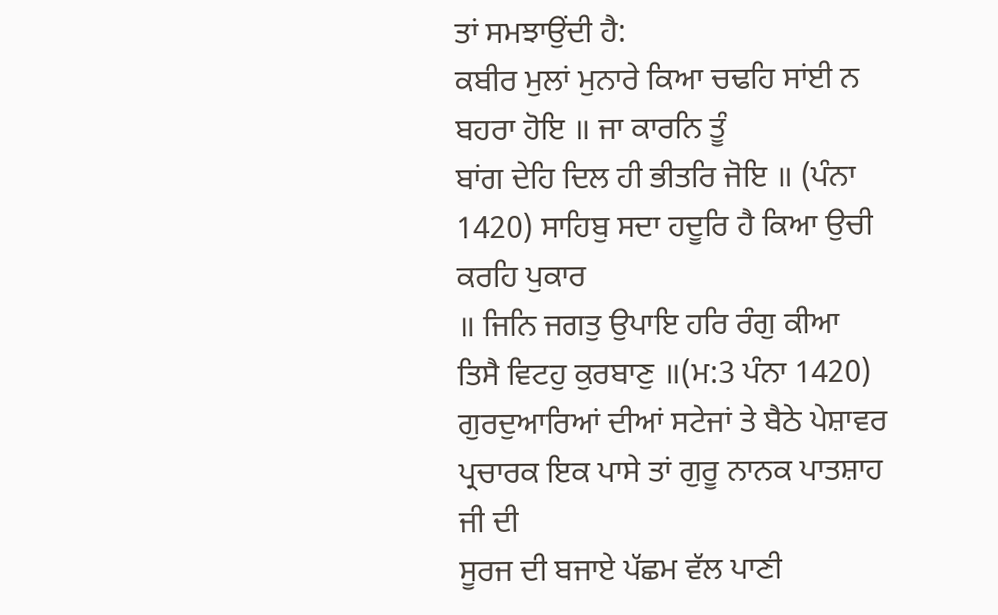ਤਾਂ ਸਮਝਾਉਂਦੀ ਹੈ:
ਕਬੀਰ ਮੁਲਾਂ ਮੁਨਾਰੇ ਕਿਆ ਚਢਹਿ ਸਾਂਈ ਨ ਬਹਰਾ ਹੋਇ ॥ ਜਾ ਕਾਰਨਿ ਤੂੰ
ਬਾਂਗ ਦੇਹਿ ਦਿਲ ਹੀ ਭੀਤਰਿ ਜੋਇ ॥ (ਪੰਨਾ 1420) ਸਾਹਿਬੁ ਸਦਾ ਹਦੂਰਿ ਹੈ ਕਿਆ ਉਚੀ ਕਰਹਿ ਪੁਕਾਰ
॥ ਜਿਨਿ ਜਗਤੁ ਉਪਾਇ ਹਰਿ ਰੰਗੁ ਕੀਆ ਤਿਸੈ ਵਿਟਹੁ ਕੁਰਬਾਣੁ ॥(ਮ:3 ਪੰਨਾ 1420)
ਗੁਰਦੁਆਰਿਆਂ ਦੀਆਂ ਸਟੇਜਾਂ ਤੇ ਬੈਠੇ ਪੇਸ਼ਾਵਰ ਪ੍ਰਚਾਰਕ ਇਕ ਪਾਸੇ ਤਾਂ ਗੁਰੂ ਨਾਨਕ ਪਾਤਸ਼ਾਹ ਜੀ ਦੀ
ਸੂਰਜ ਦੀ ਬਜਾਏ ਪੱਛਮ ਵੱਲ ਪਾਣੀ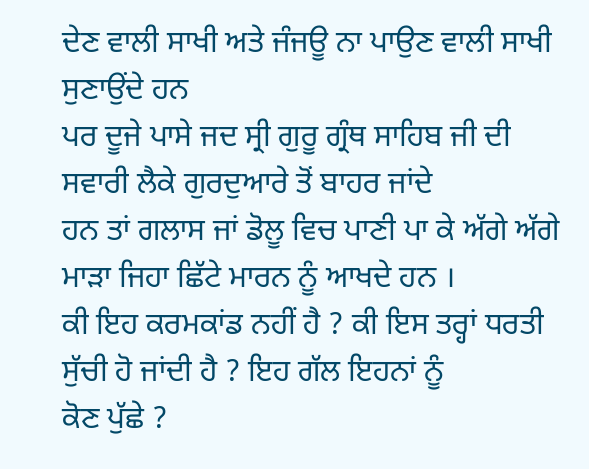ਦੇਣ ਵਾਲੀ ਸਾਖੀ ਅਤੇ ਜੰਜਊ ਨਾ ਪਾਉਣ ਵਾਲੀ ਸਾਖੀ ਸੁਣਾਉਂਦੇ ਹਨ
ਪਰ ਦੂਜੇ ਪਾਸੇ ਜਦ ਸ੍ਰੀ ਗੁਰੂ ਗ੍ਰੰਥ ਸਾਹਿਬ ਜੀ ਦੀ ਸਵਾਰੀ ਲੈਕੇ ਗੁਰਦੁਆਰੇ ਤੋਂ ਬਾਹਰ ਜਾਂਦੇ
ਹਨ ਤਾਂ ਗਲਾਸ ਜਾਂ ਡੋਲੂ ਵਿਚ ਪਾਣੀ ਪਾ ਕੇ ਅੱਗੇ ਅੱਗੇ ਮਾੜਾ ਜਿਹਾ ਛਿੱਟੇ ਮਾਰਨ ਨੂੰ ਆਖਦੇ ਹਨ ।
ਕੀ ਇਹ ਕਰਮਕਾਂਡ ਨਹੀਂ ਹੈ ? ਕੀ ਇਸ ਤਰ੍ਹਾਂ ਧਰਤੀ ਸੁੱਚੀ ਹੋ ਜਾਂਦੀ ਹੈ ? ਇਹ ਗੱਲ ਇਹਨਾਂ ਨੂੰ
ਕੋਣ ਪੁੱਛੇ ?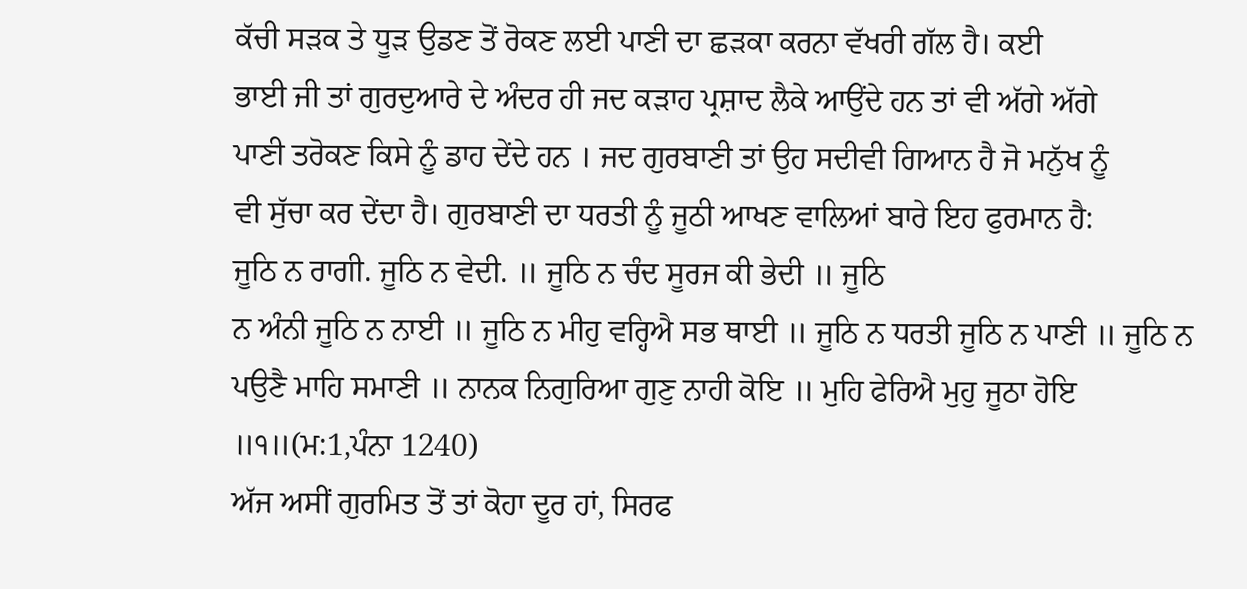ਕੱਚੀ ਸੜਕ ਤੇ ਧੂੜ ਉਡਣ ਤੋਂ ਰੋਕਣ ਲਈ ਪਾਣੀ ਦਾ ਛੜਕਾ ਕਰਨਾ ਵੱਖਰੀ ਗੱਲ ਹੈ। ਕਈ
ਭਾਈ ਜੀ ਤਾਂ ਗੁਰਦੁਆਰੇ ਦੇ ਅੰਦਰ ਹੀ ਜਦ ਕੜਾਹ ਪ੍ਰਸ਼ਾਦ ਲੈਕੇ ਆਉਂਦੇ ਹਨ ਤਾਂ ਵੀ ਅੱਗੇ ਅੱਗੇ
ਪਾਣੀ ਤਰੋਕਣ ਕਿਸੇ ਨੂੰ ਡਾਹ ਦੇਂਦੇ ਹਨ । ਜਦ ਗੁਰਬਾਣੀ ਤਾਂ ਉਹ ਸਦੀਵੀ ਗਿਆਨ ਹੈ ਜੋ ਮਨੁੱਖ ਨੂੰ
ਵੀ ਸੁੱਚਾ ਕਰ ਦੇਂਦਾ ਹੈ। ਗੁਰਬਾਣੀ ਦਾ ਧਰਤੀ ਨੂੰ ਜੂਠੀ ਆਖਣ ਵਾਲਿਆਂ ਬਾਰੇ ਇਹ ਫੁਰਮਾਨ ਹੈ:
ਜੂਠਿ ਨ ਰਾਗੀ. ਜੂਠਿ ਨ ਵੇਦੀ. ॥ ਜੂਠਿ ਨ ਚੰਦ ਸੂਰਜ ਕੀ ਭੇਦੀ ॥ ਜੂਠਿ
ਨ ਅੰਨੀ ਜੂਠਿ ਨ ਨਾਈ ॥ ਜੂਠਿ ਨ ਮੀਹੁ ਵਰ੍ਹਿਐ ਸਭ ਥਾਈ ॥ ਜੂਠਿ ਨ ਧਰਤੀ ਜੂਠਿ ਨ ਪਾਣੀ ॥ ਜੂਠਿ ਨ
ਪਉਣੈ ਮਾਹਿ ਸਮਾਣੀ ॥ ਨਾਨਕ ਨਿਗੁਰਿਆ ਗੁਣੁ ਨਾਹੀ ਕੋਇ ॥ ਮੁਹਿ ਫੇਰਿਐ ਮੁਹੁ ਜੂਠਾ ਹੋਇ
॥੧॥(ਮ:1,ਪੰਨਾ 1240)
ਅੱਜ ਅਸੀਂ ਗੁਰਮਿਤ ਤੋਂ ਤਾਂ ਕੋਹਾ ਦੂਰ ਹਾਂ, ਸਿਰਫ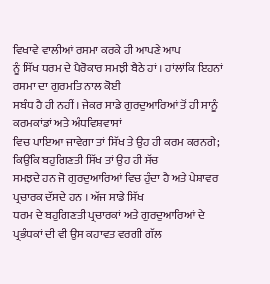ਵਿਖਾਵੇ ਵਾਲੀਆਂ ਰਸਮਾ ਕਰਕੇ ਹੀ ਆਪਣੇ ਆਪ
ਨੂੰ ਸਿੱਖ ਧਰਮ ਦੇ ਪੈਰੋਕਾਰ ਸਮਝੀ ਬੈਠੇ ਹਾਂ । ਹਾਂਲਾਂਕਿ ਇਹਨਾਂ ਰਸਮਾ ਦਾ ਗੁਰਮਤਿ ਨਾਲ ਕੋਈ
ਸਬੰਧ ਹੈ ਹੀ ਨਹੀਂ । ਜੇਕਰ ਸਾਡੇ ਗੁਰਦੁਆਰਿਆਂ ਤੋਂ ਹੀ ਸਾਨੂੰ ਕਰਮਕਾਂਡਾਂ ਅਤੇ ਅੰਧਵਿਸ਼ਵਾਸਾਂ
ਵਿਚ ਪਾਇਆ ਜਾਵੇਗਾ ਤਾਂ ਸਿੱਖ ਤੇ ਉਹ ਹੀ ਕਰਮ ਕਰਨਗੇ; ਕਿਉਂਕਿ ਬਹੁਗਿਣਤੀ ਸਿੱਖ ਤਾਂ ਉਹ ਹੀ ਸੱਚ
ਸਮਝਦੇ ਹਨ ਜੋ ਗੁਰਦੁਆਰਿਆਂ ਵਿਚ ਹੁੰਦਾ ਹੈ ਅਤੇ ਪੇਸ਼ਾਵਰ ਪ੍ਰਚਾਰਕ ਦੱਸਦੇ ਹਨ । ਅੱਜ ਸਾਡੇ ਸਿੱਖ
ਧਰਮ ਦੇ ਬਹੁਗਿਣਤੀ ਪ੍ਰਚਾਰਕਾਂ ਅਤੇ ਗੁਰਦੁਆਰਿਆਂ ਦੇ ਪ੍ਰਭੰਧਕਾਂ ਦੀ ਵੀ ਉਸ ਕਹਾਵਤ ਵਰਗੀ ਗੱਲ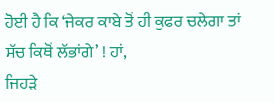ਹੋਈ ਹੈ ਕਿ ‘ਜੇਕਰ ਕਾਬੇ ਤੋਂ ਹੀ ਕੁਫਰ ਚਲੇਗਾ ਤਾਂ ਸੱਚ ਕਿਥੋਂ ਲੱਭਾਂਗੇ’ ! ਹਾਂ,
ਜਿਹੜੇ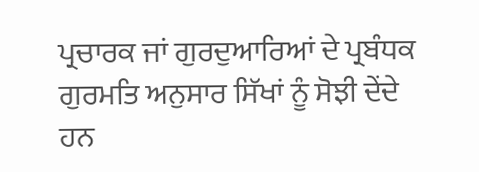ਪ੍ਰਚਾਰਕ ਜਾਂ ਗੁਰਦੁਆਰਿਆਂ ਦੇ ਪ੍ਰਬੰਧਕ ਗੁਰਮਤਿ ਅਨੁਸਾਰ ਸਿੱਖਾਂ ਨੂੰ ਸੋਝੀ ਦੇਂਦੇ ਹਨ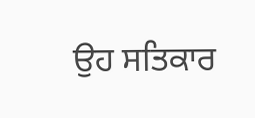ਉਹ ਸਤਿਕਾਰ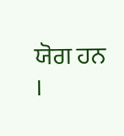ਯੋਗ ਹਨ ।